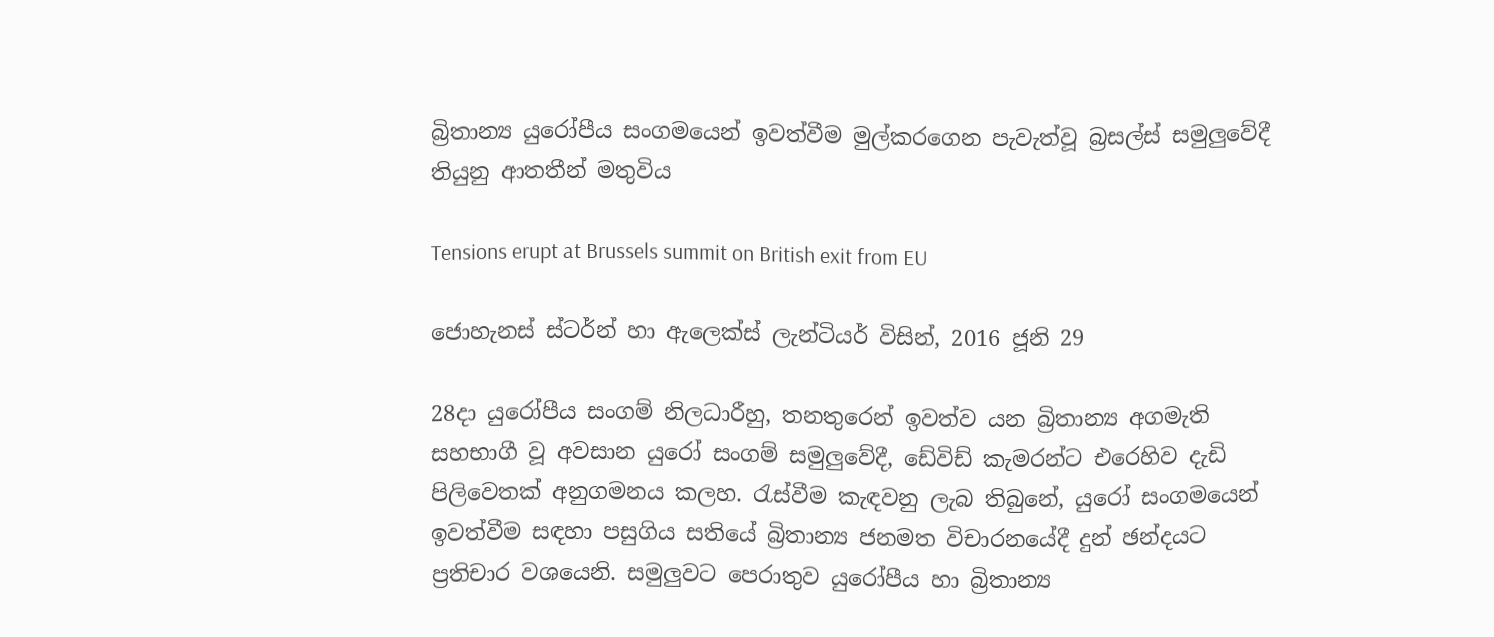බ්‍රිතාන්‍ය යුරෝපීය සංගමයෙන් ඉවත්වීම මුල්කරගෙන පැවැත්වූ බ්‍රසල්ස් සමුලුවේදී තියුනු ආතතීන් මතුවිය

Tensions erupt at Brussels summit on British exit from EU

ජොහැනස් ස්ටර්න් හා ඇලෙක්ස් ලැන්ටියර් විසින්, 2016 ජූනි 29

28දා යුරෝපීය සංගම් නිලධාරීහු, තනතුරෙන් ඉවත්ව යන බ්‍රිතාන්‍ය අගමැති සහභාගී වූ අවසාන යුරෝ සංගම් සමුලුවේදී, ඩේවිඩ් කැමරන්ට එරෙහිව දැඩි පිලිවෙතක් අනුගමනය කලහ. රැස්වීම කැඳවනු ලැබ තිබුනේ, යුරෝ සංගමයෙන් ඉවත්වීම සඳහා පසුගිය සතියේ බ්‍රිතාන්‍ය ජනමත විචාරනයේදී දුන් ඡන්දයට ප්‍රතිචාර වශයෙනි. සමුලුවට පෙරාතුව යුරෝපීය හා බ්‍රිතාන්‍ය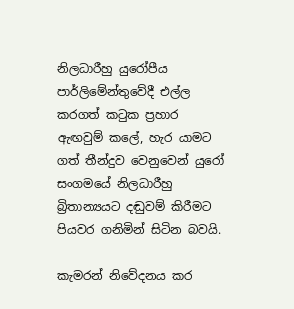නිලධාරීහු යුරෝපීය පාර්ලිමේන්තුවේදී එල්ල කරගත් කටුක ප්‍රහාර ඇඟවුම් කලේ, හැර යාමට ගත් තීන්දුව වෙනුවෙන් යුරෝ සංගමයේ නිලධාරීහු බ්‍රිතාන්‍යයට දඬුවම් කිරීමට පියවර ගනිමින් සිටින බවයි.

කැමරන් නිවේදනය කර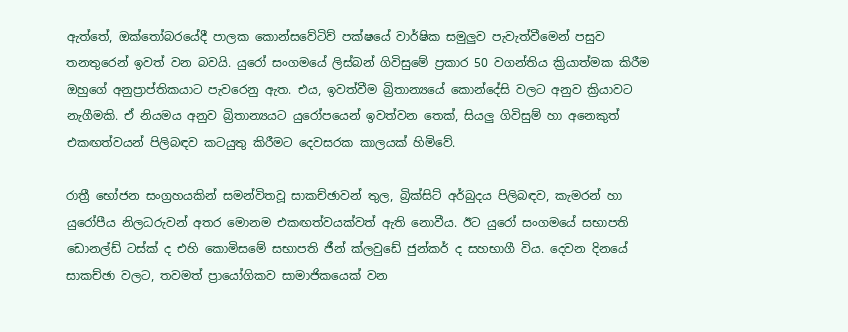ඇත්තේ, ඔක්තෝබරයේදී පාලක කොන්සවේටිව් පක්ෂයේ වාර්ෂික සමුලුව පැවැත්වීමෙන් පසුව තනතුරෙන් ඉවත් වන බවයි. යුරෝ සංගමයේ ලිස්බන් ගිවිසුමේ ප්‍රකාර 50 වගන්තිය ක්‍රියාත්මක කිරීම ඔහුගේ අනුප්‍රාප්තිකයාට පැවරෙනු ඇත. එය, ඉවත්වීම බ්‍රිතාන්‍යයේ කොන්දේසි වලට අනුව ක්‍රියාවට නැගීමකි. ඒ නියමය අනුව බ්‍රිතාන්‍යයට යුරෝපයෙන් ඉවත්වන තෙක්, සියලු ගිවිසුම් හා අනෙකුත් එකඟත්වයන් පිලිබඳව කටයුතු කිරීමට දෙවසරක කාලයක් හිමිවේ.

රාත්‍රී භෝජන සංග්‍රහයකින් සමන්විතවූ සාකච්ඡාවන් තුල, බ්‍රික්සිට් අර්බුදය පිලිබඳව, කැමරන් හා යුරෝපීය නිලධරුවන් අතර මොනම එකඟත්වයක්වත් ඇති නොවීය. ඊට යුරෝ සංගමයේ සභාපති ඩොනල්ඩ් ටස්ක් ද එහි කොමිසමේ සභාපති ජීන් ක්ලවුඩේ ජුන්කර් ද සහභාගී විය. දෙවන දිනයේ සාකච්ඡා වලට, තවමත් ප්‍රායෝගිකව සාමාජිකයෙක් වන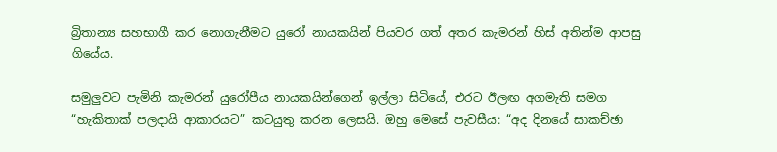බ්‍රිතාන්‍ය සහභාගී කර නොගැනීමට යුරෝ නායකයින් පියවර ගත් අතර කැමරන් හිස් අතින්ම ආපසු ගියේය.

සමුලුවට පැමිනි කැමරන් යුරෝපීය නායකයින්ගෙන් ඉල්ලා සිටියේ, එරට ඊලඟ අගමැති සමග “හැකිතාක් පලදායි ආකාරයට” කටයුතු කරන ලෙසයි. ඔහු මෙසේ පැවසීය: “අද දිනයේ සාකච්ඡා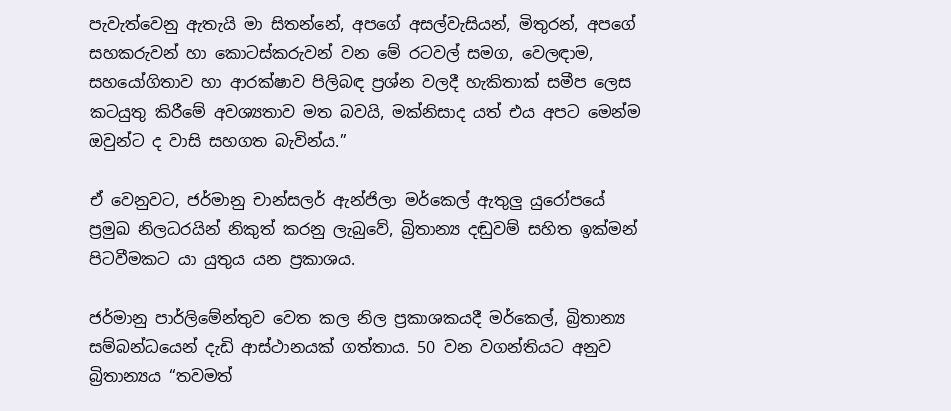පැවැත්වෙනු ඇතැයි මා සිතන්නේ, අපගේ අසල්වැසියන්, මිතුරන්, අපගේ සහකරුවන් හා කොටස්කරුවන් වන මේ රටවල් සමග, වෙලඳාම, සහයෝගිතාව හා ආරක්ෂාව පිලිබඳ ප්‍රශ්න වලදී හැකිතාක් සමීප ලෙස කටයුතු කිරීමේ අවශ්‍යතාව මත බවයි, මක්නිසාද යත් එය අපට මෙන්ම ඔවුන්ට ද වාසි සහගත බැවින්ය.”

ඒ වෙනුවට, ජර්මානු චාන්සලර් ඇන්ජිලා මර්කෙල් ඇතුලු යුරෝපයේ ප්‍රමුඛ නිලධරයින් නිකුත් කරනු ලැබුවේ, බ්‍රිතාන්‍ය දඬුවම් සහිත ඉක්මන් පිටවීමකට යා යුතුය යන ප්‍රකාශය.

ජර්මානු පාර්ලිමේන්තුව වෙත කල නිල ප්‍රකාශකයදී මර්කෙල්, බ්‍රිතාන්‍ය සම්බන්ධයෙන් දැඩි ආස්ථානයක් ගත්තාය. 50 වන වගන්තියට අනුව බ්‍රිතාන්‍යය “තවමත්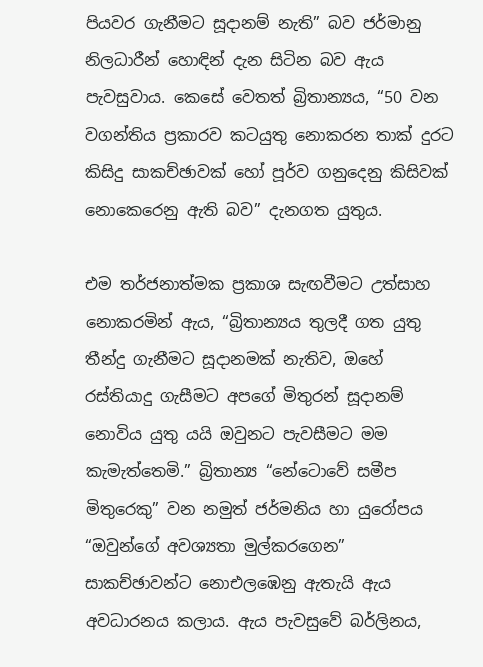පියවර ගැනීමට සූදානම් නැති” බව ජර්මානු නිලධාරීන් හොඳින් දැන සිටින බව ඇය පැවසුවාය. කෙසේ වෙතත් බ්‍රිතාන්‍යය, “50 වන වගන්තිය ප්‍රකාරව කටයුතු නොකරන තාක් දුරට කිසිදු සාකච්ඡාවක් හෝ පූර්ව ගනුදෙනු කිසිවක් නොකෙරෙනු ඇති බව” දැනගත යුතුය.

එම තර්ජනාත්මක ප්‍රකාශ සැඟවීමට උත්සාහ නොකරමින් ඇය, “බ්‍රිතාන්‍යය තුලදී ගත යුතු තීන්දු ගැනීමට සූදානමක් නැතිව, ඔහේ රස්තියාදු ගැසීමට අපගේ මිතුරන් සූදානම් නොවිය යුතු යයි ඔවුනට පැවසීමට මම කැමැත්තෙමි.” බ්‍රිතාන්‍ය “නේටොවේ සමීප මිතුරෙකු” වන නමුත් ජර්මනිය හා යුරෝපය “ඔවුන්ගේ අවශ්‍යතා මුල්කරගෙන” සාකච්ඡාවන්ට නොඑලඹෙනු ඇතැයි ඇය අවධාරනය කලාය. ඇය පැවසුවේ බර්ලිනය,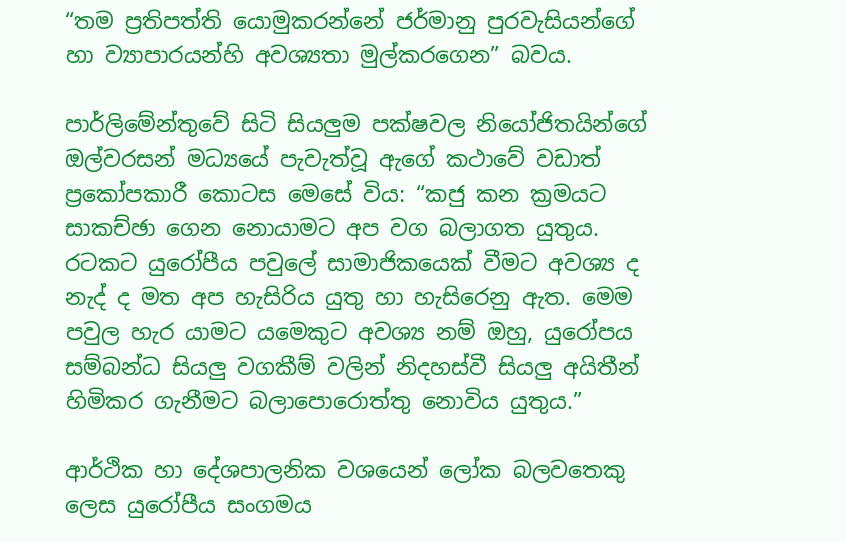“තම ප්‍රතිපත්ති යොමුකරන්නේ ජර්මානු පුරවැසියන්ගේ හා ව්‍යාපාරයන්හි අවශ්‍යතා මුල්කරගෙන” බවය.

පාර්ලිමේන්තුවේ සිටි සියලුම පක්ෂවල නියෝජිතයින්ගේ ඔල්වරසන් මධ්‍යයේ පැවැත්වූ ඇගේ කථාවේ වඩාත් ප්‍රකෝපකාරී කොටස මෙසේ විය: “කජු කන ක්‍රමයට සාකච්ඡා ගෙන නොයාමට අප වග බලාගත යුතුය. රටකට යුරෝපීය පවුලේ සාමාජිකයෙක් වීමට අවශ්‍ය ද නැද් ද මත අප හැසිරිය යුතු හා හැසිරෙනු ඇත. මෙම පවුල හැර යාමට යමෙකුට අවශ්‍ය නම් ඔහු, යුරෝපය සම්බන්ධ සියලු වගකීම් වලින් නිදහස්වී සියලු අයිතීන් හිමිකර ගැනීමට බලාපොරොත්තු නොවිය යුතුය.”

ආර්ථික හා දේශපාලනික වශයෙන් ලෝක බලවතෙකු ලෙස යුරෝපීය සංගමය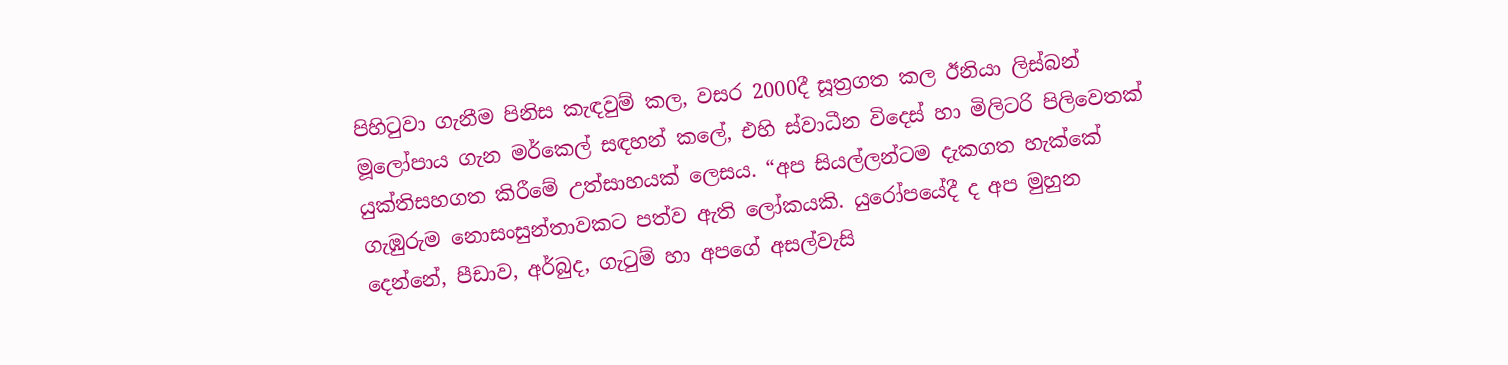පිහිටුවා ගැනීම පිනිස කැඳවුම් කල, වසර 2000දී සූත්‍රගත කල ඊනියා ලිස්බන් මූලෝපාය ගැන මර්කෙල් සඳහන් කලේ, එහි ස්වාධීන විදෙස් හා මිලිටරි පිලිවෙතක් යුක්තිසහගත කිරීමේ උත්සාහයක් ලෙසය. “අප සියල්ලන්ටම දැකගත හැක්කේ ගැඹුරුම නොසංසුන්තාවකට පත්ව ඇති ලෝකයකි. යුරෝපයේදී ද අප මුහුන දෙන්නේ, පීඩාව, අර්බුද, ගැටුම් හා අපගේ අසල්වැසි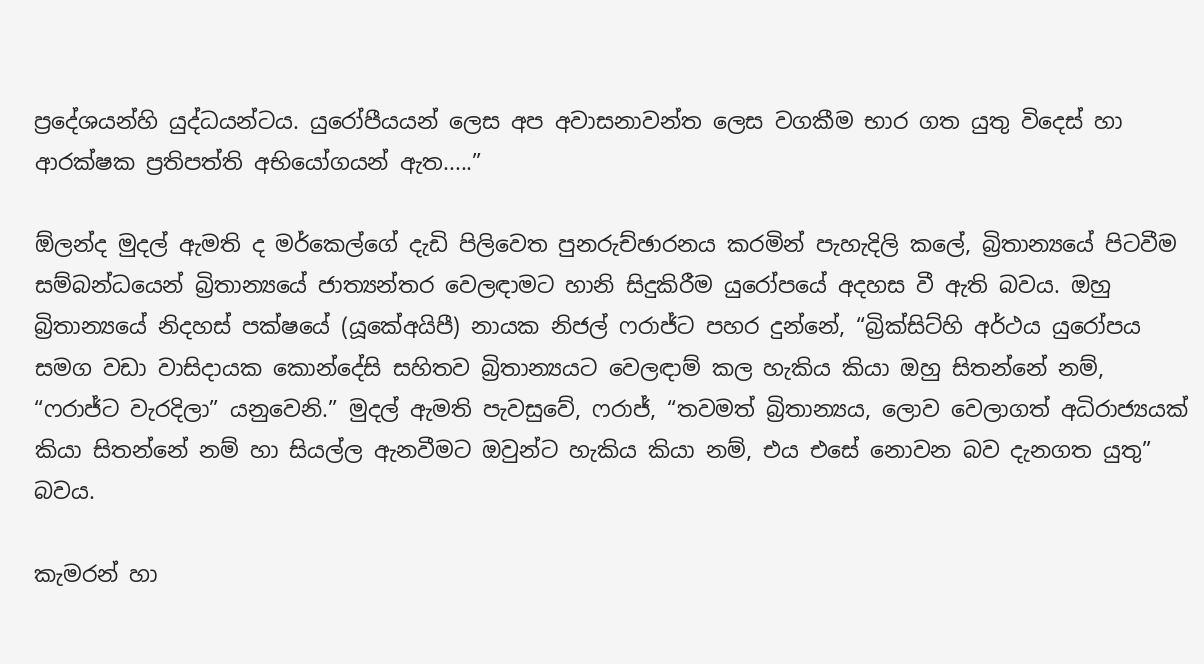ප්‍රදේශයන්හි යුද්ධයන්ටය. යුරෝපීයයන් ලෙස අප අවාසනාවන්ත ලෙස වගකීම භාර ගත යුතු විදෙස් හා ආරක්ෂක ප්‍රතිපත්ති අභියෝගයන් ඇත.....”

ඕලන්ද මුදල් ඇමති ද මර්කෙල්ගේ දැඩි පිලිවෙත පුනරුච්ඡාරනය කරමින් පැහැදිලි කලේ, බ්‍රිතාන්‍යයේ පිටවීම සම්බන්ධයෙන් බ්‍රිතාන්‍යයේ ජාත්‍යන්තර වෙලඳාමට හානි සිදුකිරීම යුරෝපයේ අදහස වී ඇති බවය. ඔහු බ්‍රිතාන්‍යයේ නිදහස් පක්ෂයේ (යූකේඅයිපී) නායක නිජල් ෆරාජ්ට පහර දුන්නේ, “බ්‍රික්සිට්හි අර්ථය යුරෝපය සමග වඩා වාසිදායක කොන්දේසි සහිතව බ්‍රිතාන්‍යයට වෙලඳාම් කල හැකිය කියා ඔහු සිතන්නේ නම්, “ෆරාජ්ට වැරදිලා” යනුවෙනි.” මුදල් ඇමති පැවසුවේ, ෆරාජ්, “තවමත් බ්‍රිතාන්‍යය, ලොව වෙලාගත් අධිරාජ්‍යයක් කියා සිතන්නේ නම් හා සියල්ල ඇනවීමට ඔවුන්ට හැකිය කියා නම්, එය එසේ නොවන බව දැනගත යුතු” බවය.

කැමරන් හා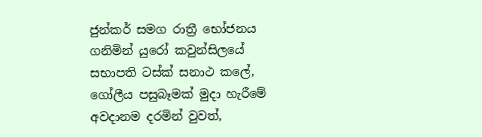ජුන්කර් සමග රාත්‍රී භෝජනය ගනිමින් යුරෝ කවුන්සිලයේ සභාපති ටස්ක් සනාථ කලේ, ගෝලීය පසුබෑමක් මුදා හැරීමේ අවදානම දරමින් වුවත්,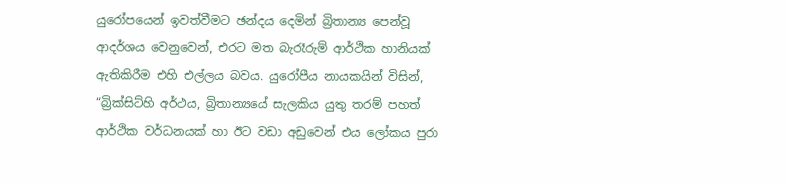යුරෝපයෙන් ඉවත්වීමට ඡන්දය දෙමින් බ්‍රිතාන්‍ය පෙන්වූ ආදර්ශය වෙනුවෙන්, එරට මත බැරෑරුම් ආර්ථික හානියක් ඇතිකිරීම එහි එල්ලය බවය. යුරෝපීය නායකයින් විසින්, “බ්‍රික්සිට්හි අර්ථය, බ්‍රිතාන්‍යයේ සැලකිය යුතු තරම් පහත් ආර්ථික වර්ධනයක් හා ඊට වඩා අඩුවෙන් එය ලෝකය පුරා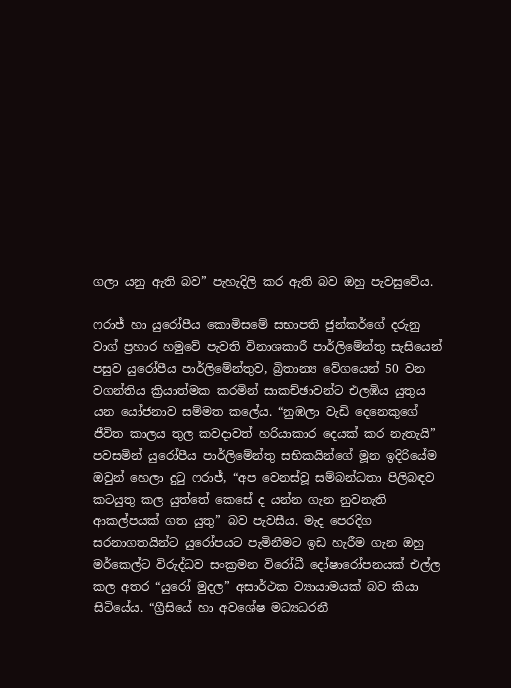ගලා යනු ඇති බව” පැහැදිලි කර ඇති බව ඔහු පැවසුවේය.

ෆරාජ් හා යුරෝපීය කොමිසමේ සභාපති ජුන්කර්ගේ දරුනු වාග් ප්‍රහාර හමුවේ පැවති විනාශකාරී පාර්ලිමේන්තු සැසියෙන් පසුව යුරෝපීය පාර්ලිමේන්තුව, බ්‍රිතාන්‍ය වේගයෙන් 50 වන වගන්තිය ක්‍රියාත්මක කරමින් සාකච්ඡාවන්ට එලඹිය යුතුය යන යෝජනාව සම්මත කලේය. “නුඹලා වැඩි දෙනෙකුගේ ජීවිත කාලය තුල කවදාවත් හරියාකාර දෙයක් කර නැතැයි” පවසමින් යුරෝපීය පාර්ලිමේන්තු සභිකයින්ගේ මූන ඉදිරියේම ඔවුන් හෙලා දුටු ෆරාජ්, “අප වෙනස්වූ සම්බන්ධතා පිලිබඳව කටයුතු කල යුත්තේ කෙසේ ද යන්න ගැන නුවනැති ආකල්පයක් ගත යුතු” බව පැවසීය. මැද පෙරදිග සරනාගතයින්ට යුරෝපයට පැමිනීමට ඉඩ හැරීම ගැන ඔහු මර්කෙල්ට විරුද්ධව සංක්‍රමන විරෝධී දෝෂාරෝපනයක් එල්ල කල අතර “යුරෝ මුදල” අසාර්ථක ව්‍යායාමයක් බව කියා සිටියේය. “ග්‍රීසියේ හා අවශේෂ මධ්‍යධරනී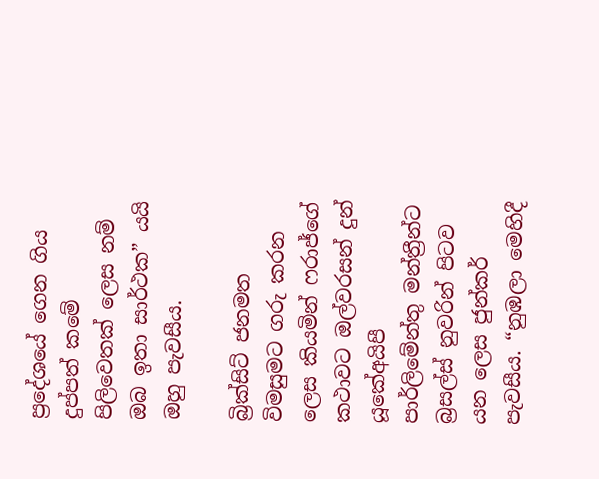ප්‍රදේශයේ ගෙන ගිය දුප්පත් කමේ පිලිවෙතක් ලෙස නම් ඔබ ඉතා සාර්ථක” යයි ඔහු පැවසීය.

බ්‍රික්සිට් ජනමත විමසුමට ගරු කරන ලෙස කියමින් ෆරාජ්ගේ කථාවට ඔල්වරසන් දුන් යූකේඅයිපී පාර්ලිමේන්තු මන්ත්‍රීන්ට බ්‍රසල්ස් නුවරින් පිටව යන ලෙස ජුන්කර් පැවසීය. “නුඹලා මෙහිදී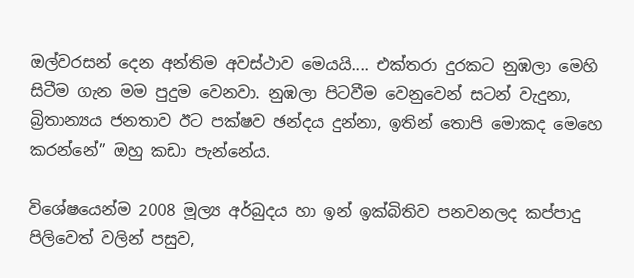ඔල්වරසන් දෙන අන්තිම අවස්ථාව මෙයයි.... එක්තරා දුරකට නුඹලා මෙහි සිටීම ගැන මම පුදුම වෙනවා. නුඹලා පිටවීම වෙනුවෙන් සටන් වැදුනා, බ්‍රිතාන්‍යය ජනතාව ඊට පක්ෂව ඡන්දය දුන්නා, ඉතින් තොපි මොකද මෙහෙ කරන්නේ” ඔහු කඩා පැන්නේය.

විශේෂයෙන්ම 2008 මූල්‍ය අර්බුදය හා ඉන් ඉක්බිතිව පනවනලද කප්පාදු පිලිවෙත් වලින් පසුව,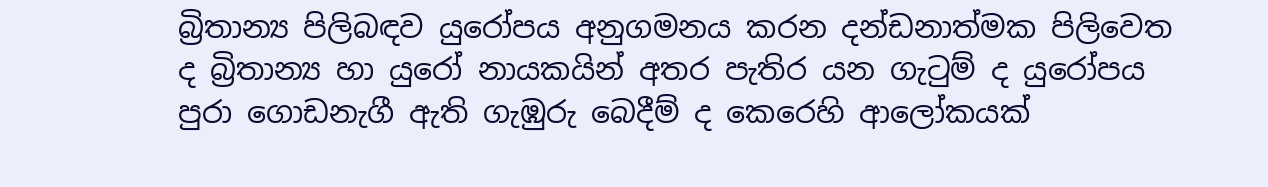බ්‍රිතාන්‍ය පිලිබඳව යුරෝපය අනුගමනය කරන දන්ඩනාත්මක පිලිවෙත ද බ්‍රිතාන්‍ය හා යුරෝ නායකයින් අතර පැතිර යන ගැටුම් ද යුරෝපය පුරා ගොඩනැගී ඇති ගැඹුරු බෙදීම් ද කෙරෙහි ආලෝකයක්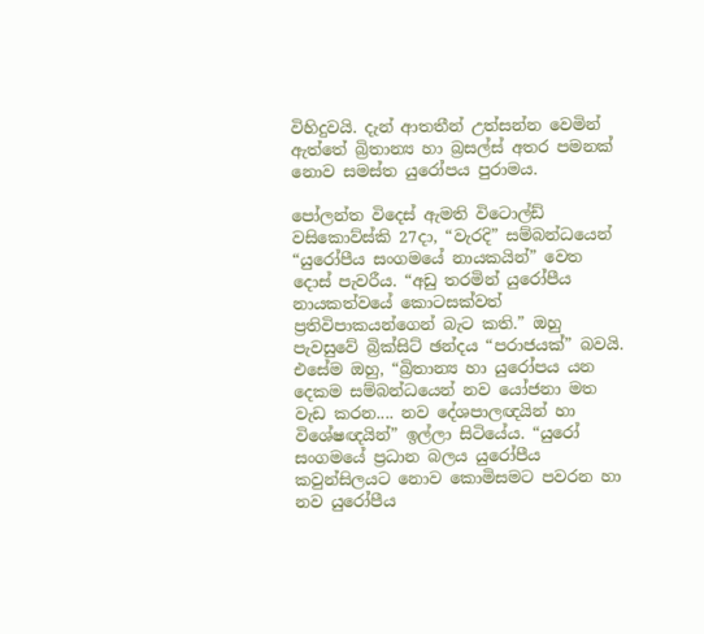විහිදුවයි. දැන් ආතතීන් උත්සන්න වෙමින් ඇත්තේ බ්‍රිතාන්‍ය හා බ්‍රසල්ස් අතර පමනක් නොව සමස්ත යුරෝපය පුරාමය.

පෝලන්ත විදෙස් ඇමති විටොල්ඩ් වසිකොව්ස්කි 27දා, “වැරදි” සම්බන්ධයෙන් “යුරෝපීය සංගමයේ නායකයින්” වෙත දොස් පැවරීය. “අඩු තරමින් යුරෝපීය නායකත්වයේ කොටසක්වත් ප්‍රතිවිපාකයන්ගෙන් බැට කති.” ඔහු පැවසුවේ බ්‍රික්සිට් ඡන්දය “පරාජයක්” බවයි. එසේම ඔහු, “බ්‍රිතාන්‍ය හා යුරෝපය යන දෙකම සම්බන්ධයෙන් නව යෝජනා මත වැඩ කරන.... නව දේශපාලඥයින් හා විශේෂඥයින්” ඉල්ලා සිටියේය. “යුරෝ සංගමයේ ප්‍රධාන බලය යුරෝපීය කවුන්සිලයට නොව කොමිසමට පවරන හා නව යුරෝපීය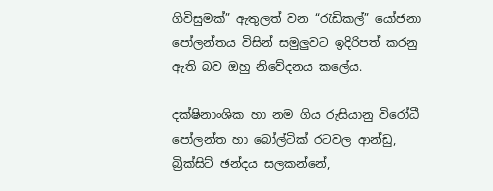ගිවිසුමක්” ඇතුලත් වන “රැඩිකල්” යෝජනා පෝලන්තය විසින් සමුලුවට ඉදිරිපත් කරනු ඇති බව ඔහු නිවේදනය කලේය.

දක්ෂිනාංශික හා නම ගිය රුසියානු විරෝධී පෝලන්ත හා බෝල්ටික් රටවල ආන්ඩු, බ්‍රික්සිට් ඡන්දය සලකන්නේ,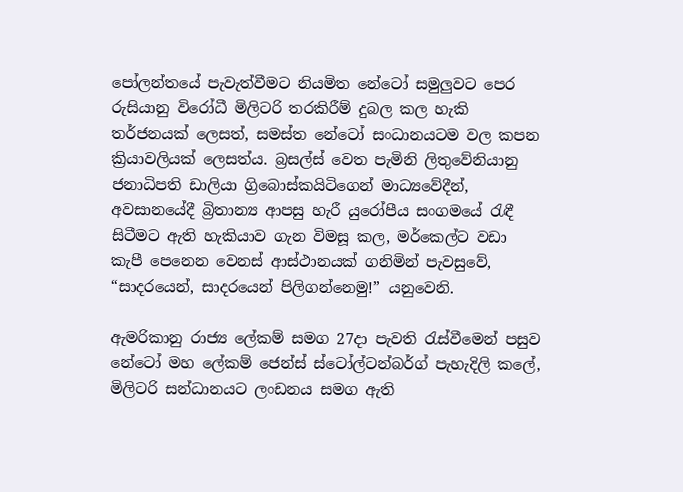පෝලන්තයේ පැවැත්වීමට නියමිත නේටෝ සමුලුවට පෙර රුසියානු විරෝධී මිලිටරි තරකිරීම් දුබල කල හැකි තර්ජනයක් ලෙසත්, සමස්ත නේටෝ සංධානයටම වල කපන ක්‍රියාවලියක් ලෙසත්ය. බ්‍රසල්ස් වෙත පැමිනි ලිතුවේනියානු ජනාධිපති ඩාලියා ග්‍රිබොස්කයිටිගෙන් මාධ්‍යවේදීන්, අවසානයේදී බ්‍රිතාන්‍ය ආපසු හැරී යුරෝපීය සංගමයේ රැඳී සිටීමට ඇති හැකියාව ගැන විමසූ කල, මර්කෙල්ට වඩා කැපී පෙනෙන වෙනස් ආස්ථානයක් ගනිමින් පැවසුවේ, “සාදරයෙන්, සාදරයෙන් පිලිගන්නෙමු!” යනුවෙනි.

ඇමරිකානු රාජ්‍ය ලේකම් සමග 27දා පැවති රැස්වීමෙන් පසුව නේටෝ මහ ලේකම් ජෙන්ස් ස්ටෝල්ටන්බර්ග් පැහැදිලි කලේ, මිලිටරි සන්ධානයට ලංඩනය සමග ඇති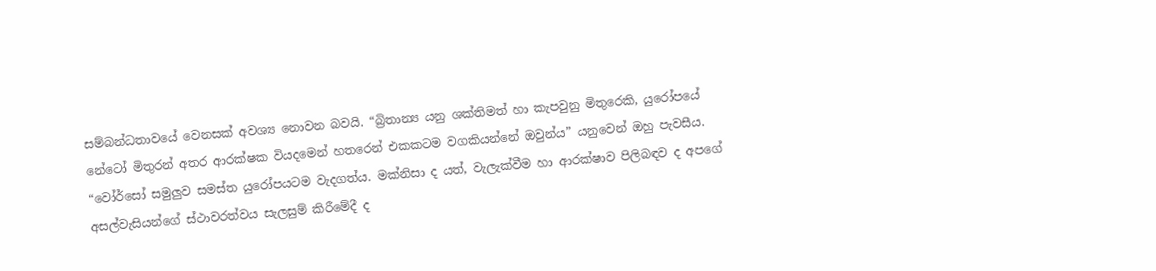සම්බන්ධතාවයේ වෙනසක් අවශ්‍ය නොවන බවයි. “බ්‍රිතාන්‍ය යනු ශක්තිමත් හා කැපවුනු මිතුරෙකි, යුරෝපයේ නේටෝ මිතුරන් අතර ආරක්ෂක වියදමෙන් හතරෙන් එකකටම වගකියන්නේ ඔවුන්ය” යනුවෙන් ඔහු පැවසීය. “වෝර්සෝ සමුලුව සමස්ත යුරෝපයටම වැදගත්ය. මක්නිසා ද යත්, වැලැක්වීම හා ආරක්ෂාව පිලිබඳව ද අපගේ අසල්වැසියන්ගේ ස්ථාවරත්වය සැලසුම් කිරීමේදී ද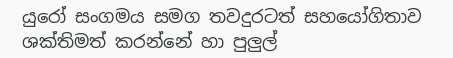යුරෝ සංගමය සමග තවදුරටත් සහයෝගිතාව ශක්තිමත් කරන්නේ හා පුලුල්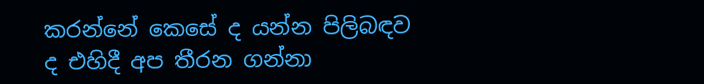කරන්නේ කෙසේ ද යන්න පිලිබඳව ද එහිදී අප තීරන ගන්නා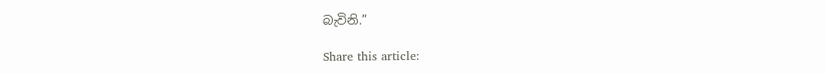බැවිනි.”

Share this article: